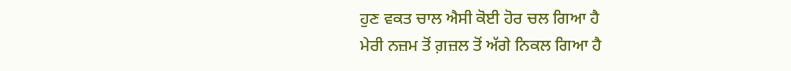ਹੁਣ ਵਕਤ ਚਾਲ ਐਸੀ ਕੋਈ ਹੋਰ ਚਲ ਗਿਆ ਹੈ
ਮੇਰੀ ਨਜ਼ਮ ਤੋਂ ਗ਼ਜ਼ਲ ਤੋਂ ਅੱਗੇ ਨਿਕਲ ਗਿਆ ਹੈ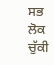ਸਭ ਲੋਕ ਚੁੱਕੀ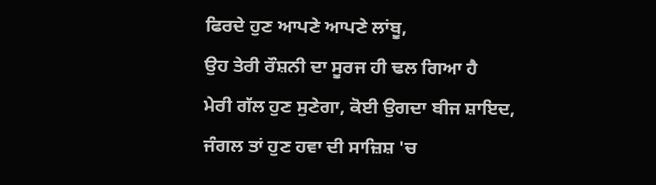ਫਿਰਦੇ ਹੁਣ ਆਪਣੇ ਆਪਣੇ ਲਾਂਬੂ,
ਉਹ ਤੇਰੀ ਰੌਸ਼ਨੀ ਦਾ ਸੂਰਜ ਹੀ ਢਲ ਗਿਆ ਹੈ
ਮੇਰੀ ਗੱਲ ਹੁਣ ਸੁਣੇਗਾ, ਕੋਈ ਉਗਦਾ ਬੀਜ ਸ਼ਾਇਦ,
ਜੰਗਲ ਤਾਂ ਹੁਣ ਹਵਾ ਦੀ ਸਾਜ਼ਿਸ਼ 'ਚ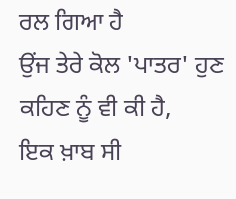ਰਲ ਗਿਆ ਹੈ
ਉਂਜ ਤੇਰੇ ਕੋਲ 'ਪਾਤਰ' ਹੁਣ ਕਹਿਣ ਨੂੰ ਵੀ ਕੀ ਹੈ,
ਇਕ ਖ਼ਾਬ ਸੀ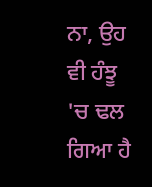ਨਾ, ਉਹ ਵੀ ਹੰਝੂ 'ਚ ਢਲ ਗਿਆ ਹੈ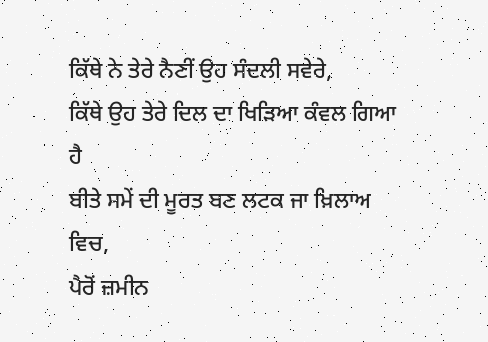ਕਿੱਥੇ ਨੇ ਤੇਰੇ ਨੈਣੀਂ ਉਹ ਸੰਦਲੀ ਸਵੇਰੇ,
ਕਿੱਥੇ ਉਹ ਤੇਰੇ ਦਿਲ ਦਾ ਖਿੜਿਆ ਕੰਵਲ ਗਿਆ ਹੈ
ਬੀਤੇ ਸਮੇਂ ਦੀ ਮੂਰਤ ਬਣ ਲਟਕ ਜਾ ਖ਼ਿਲਾਅ ਵਿਚ,
ਪੈਰੋਂ ਜ਼ਮੀਨ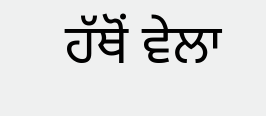ਹੱਥੋਂ ਵੇਲਾ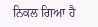ਨਿਕਲ ਗਿਆ ਹੈ